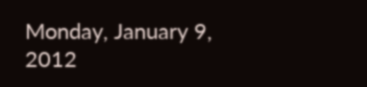Monday, January 9, 2012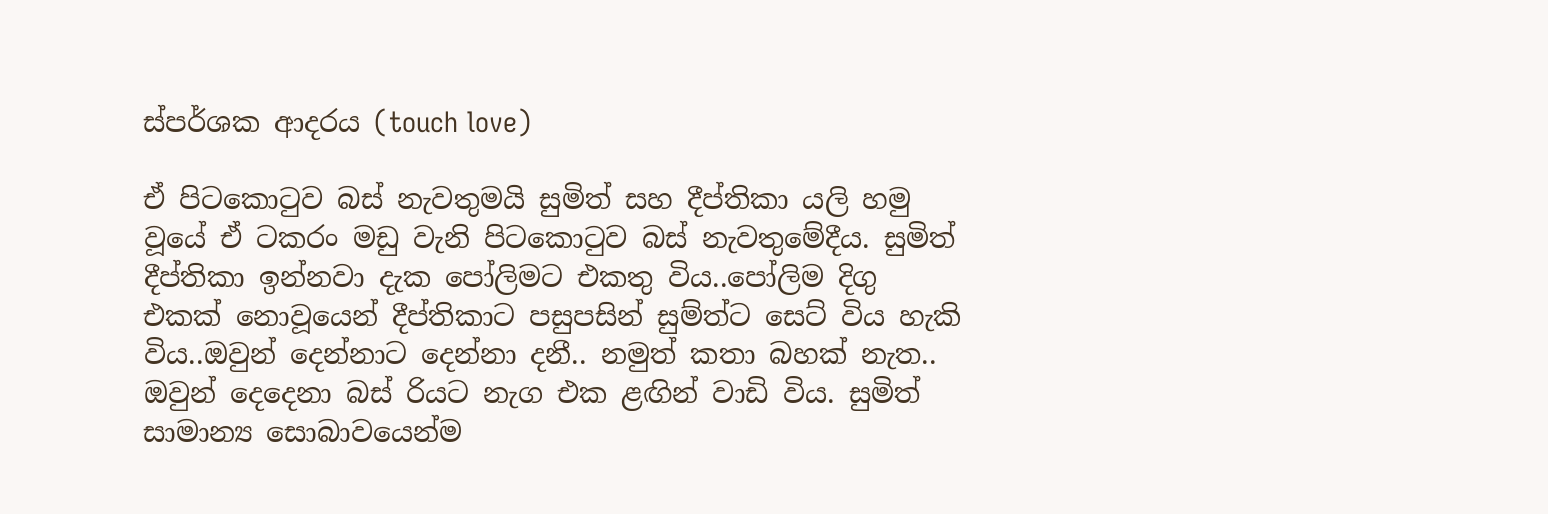ස්පර්ශක ආදරය (touch love)

ඒ පිටකොටුව බස් නැවතුමයි සුමිත් සහ දීප්තිකා යලි හමු වූයේ ඒ ටකරං මඩු වැනි පිටකොටුව බස් නැවතුමේදීය. සුමිත් දීප්තිකා ඉන්නවා දැක පෝලිමට එකතු විය..පෝලිම දිගු එකක් නොවූයෙන් දීප්තිකාට පසුපසින් සුම්ත්ට සෙට් විය හැකි විය..ඔවුන් දෙන්නාට දෙන්නා දනී.. නමුත් කතා බහක් නැත.. ඔවුන් දෙදෙනා බස් රියට නැග එක ළඟින් වාඩි විය. සුමිත් සාමාන්‍ය සොබාවයෙන්ම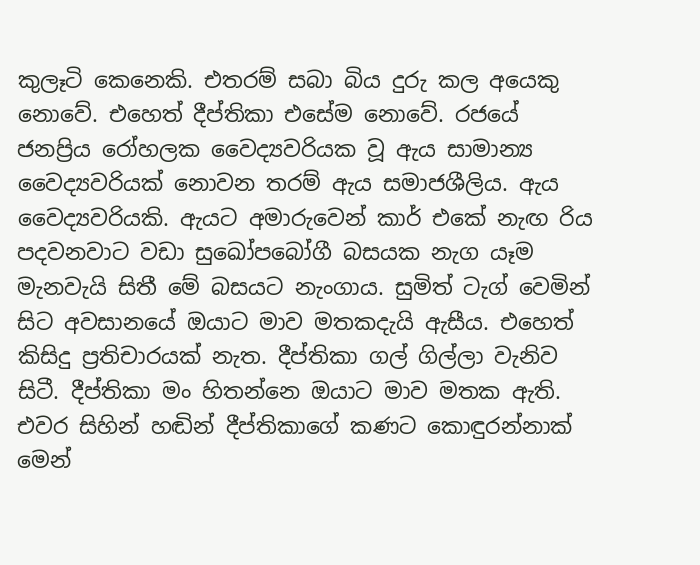කුලෑටි කෙනෙකි. එතරම් සබා බිය දුරු කල අයෙකු නොවේ. එහෙත් දීප්තිකා එසේම නොවේ. රජයේ ජනප්‍රිය රෝහලක වෛද්‍යවරියක වූ ඇය සාමාන්‍ය වෛද්‍යවරියක් නොවන තරම් ඇය සමාජශීලිය. ඇය වෛද්‍යවරියකි. ඇයට අමාරුවෙන් කාර් එකේ නැඟ රිය පදවනවාට වඩා සුඛෝපබෝගී බසයක නැග යෑම මැනවැයි සිතී මේ බසයට නැංගාය. සුමිත් ටැග් වෙමින් සිට අවසානයේ ඔයාට මාව මතකදැයි ඇසීය. එහෙත් කිසිදු ප්‍රතිචාරයක් නැත. දීප්තිකා ගල් ගිල්ලා වැනිව සිටී. දීප්තිකා මං හිතන්නෙ ඔයාට මාව මතක ඇති. එවර සිහින් හඬින් දීප්තිකාගේ කණට කොඳුරන්නාක් මෙන්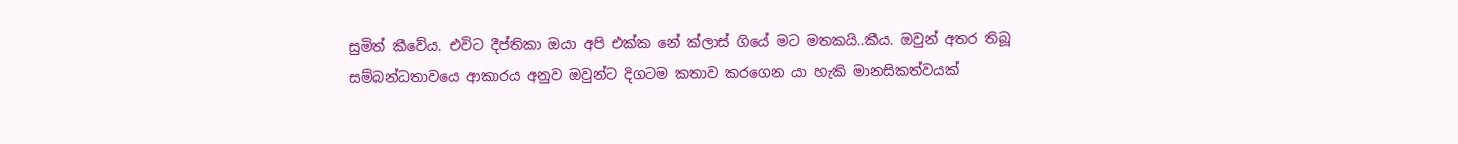සුමිත් කීවේය. එවිට දීප්තිකා ඔයා අපි එක්ක නේ ක්ලාස් ගියේ මට මතකයි..කීය. ඔවුන් අතර තිබූ සම්බන්ධතාවයෙ ආකාරය අනුව ඔවුන්ට දිගටම කතාව කරගෙන යා හැකි මානසිකත්වයක්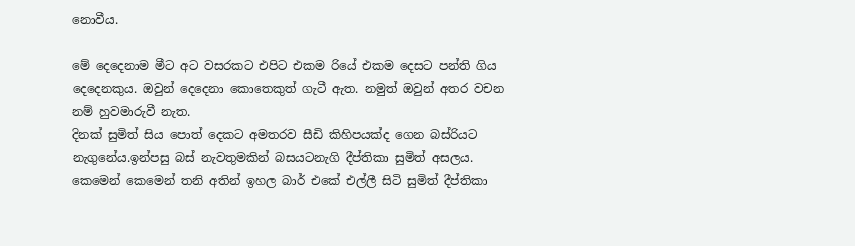නොවීය.

මේ දෙදෙනාම මීට අට වසරකට එපිට එකම රියේ එකම දෙසට පන්ති ගිය දෙදෙනකුය. ඔවුන් දෙදෙනා කොතෙකුත් ගැටී ඇත. නමුත් ඔවුන් අතර වචන නම් හුවමාරුවී නැත.
දිනක් සුමිත් සිය පොත් දෙකට අමතරව සීඩි කිහිපයක්ද ගෙන බස්රියට නැගුනේය.ඉන්පසු බස් නැවතුමකින් බසයටනැගි දීප්තිකා සුමිත් අසලය. කෙමෙන් කෙමෙන් තනි අතින් ඉහල බාර් එකේ එල්ලී සිටි සුමිත් දීප්තිකා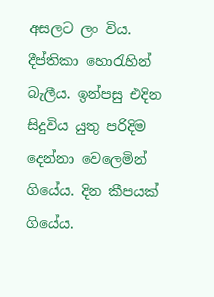අසලට ලං විය. දීප්තිකා හොරැහින් බැලීය. ඉන්පසු එදින සිදුවිය යුතු පරිදිම දෙන්නා වෙලෙමින් ගියේය. දින කීපයක් ගියේය.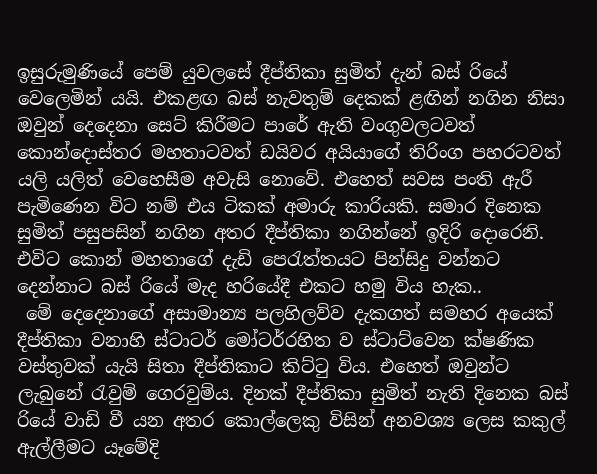ඉසුරුමුණියේ පෙම් යුවලසේ දීප්තිකා සුමිත් දැන් බස් රියේ වෙලෙමින් යයි. එකළඟ බස් නැවතුම් දෙකක් ළඟින් නගින නිසා ඔවුන් දෙදෙනා සෙට් කිරීමට පාරේ ඇති වංගුවලටවත් කොන්දොස්තර මහතාටවත් ඩයිවර අයියාගේ තිරිංග පහරටවත් යලි යලිත් වෙහෙසීම අවැසි නොවේ. එහෙත් සවස පංති ඇරී පැමිණෙන විට නම් එය ටිකක් අමාරු කාරියකි. සමාර දිනෙක සුමිත් පසුපසින් නගින අතර දීප්තිකා නගින්නේ ඉදිරි දොරෙනි. එවිට කොන් මහතාගේ දැඩි පෙරැත්තයට පින්සිදු වන්නට දෙන්නාට බස් රියේ මැද හරියේදී එකට හමු විය හැක..
 මේ දෙදෙනාගේ අසාමාන්‍ය පලහිලව්ව දැකගත් සමහර අයෙක් දීප්තිකා වනාහි ස්ටාටර් මෝටර්රහිත ව ස්ටාට්වෙන ක්ෂණික වස්තුවක් යැයි සිතා දීප්තිකාට කිට්ටු විය. එහෙත් ඔවුන්ට ලැබුනේ රැවුම් ගෙරවුම්ය. දිනක් දීප්තිකා සුමිත් නැති දිනෙක බස් රියේ වාඩි වී යන අතර කොල්ලෙකු විසින් අනවශ්‍ය ලෙස කකුල් ඇල්ලීමට යෑමේදි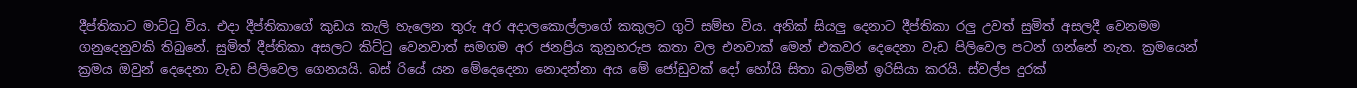දීප්තිකාට මාට්ටු විය. එදා දීප්තිකාගේ කුඩය කැලි හැලෙන තුරු අර අදාලකොල්ලාගේ කකුලට ගුටි සම්භ විය. අනික් සියලු දෙනාට දීප්තිකා රලු උවත් සුමිත් අසලදී වෙනමම ගනුදෙනුවකි තිබුනේ. සුමිත් දීප්තිකා අසලට කිට්ටු වෙනවාත් සමගම අර ජනප්‍රිය කුනුහරුප කතා වල එනවාක් මෙන් එකවර දෙදෙනා වැඩ පිලිවෙල පටන් ගන්නේ නැත. ක්‍රමයෙන් ක්‍රමය ඔවුන් දෙදෙනා වැඩ පිලිවෙල ගෙනයයි. බස් රියේ යන මේදෙදෙනා නොදන්නා අය මේ ජෝඩුවක් දෝ හෝයි සිතා බලමින් ඉරිසියා කරයි. ස්වල්ප දුරක්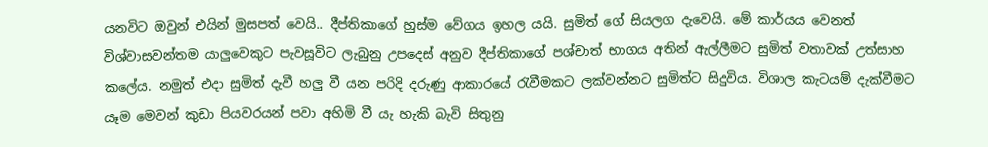යනවිට ඔවුන් එයින් මුසපත් වෙයි.. දීප්තිකාගේ හුස්ම වේගය ඉහල යයි. සුමිත් ගේ සියලග දැවෙයි. මේ කාර්යය වෙනත් විශ්වාසවන්තම යාලුවෙකුට පැවසූවිට ලැබුනු උපදෙස් අනුව දීප්තිකාගේ පශ්චාත් භාගය අතින් ඇල්ලීමට සුමිත් වතාවක් උත්සාහ කලේය. නමුත් එදා සුමිත් දැවී හලු වී යන පරිදි දරුණු ආකාරයේ රැවීමකට ලක්වන්නට සුමිත්ට සිදුවිය. විශාල කැටයම් දැක්වීමට යෑම මෙවන් කුඩා පියවරයන් පවා අහිමි වී යැ හැකි බැවි සිතුනු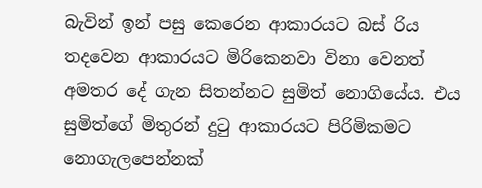බැවින් ඉන් පසු කෙරෙන ආකාරයට බස් රිය තදවෙන ආකාරයට මිරිකෙනවා විනා වෙනත් අමතර දේ ගැන සිතන්නට සුමිත් නොගියේය. එය සුමිත්ගේ මිතුරන් දුටු ආකාරයට පිරිමිකමට නොගැලපෙන්නක්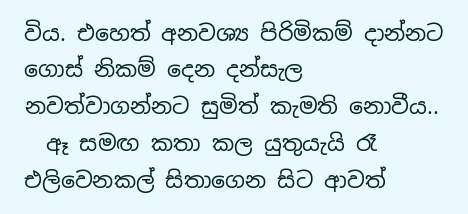විය. එහෙත් අනවශ්‍ය පිරිමිකම් දාන්නට ගොස් නිකම් දෙන දන්සැල නවත්වාගන්නට සුමිත් කැමති නොවීය..
  ඈ සමඟ කතා කල යුතුයැයි රෑ එලිවෙනකල් සිතාගෙන සිට ආවත්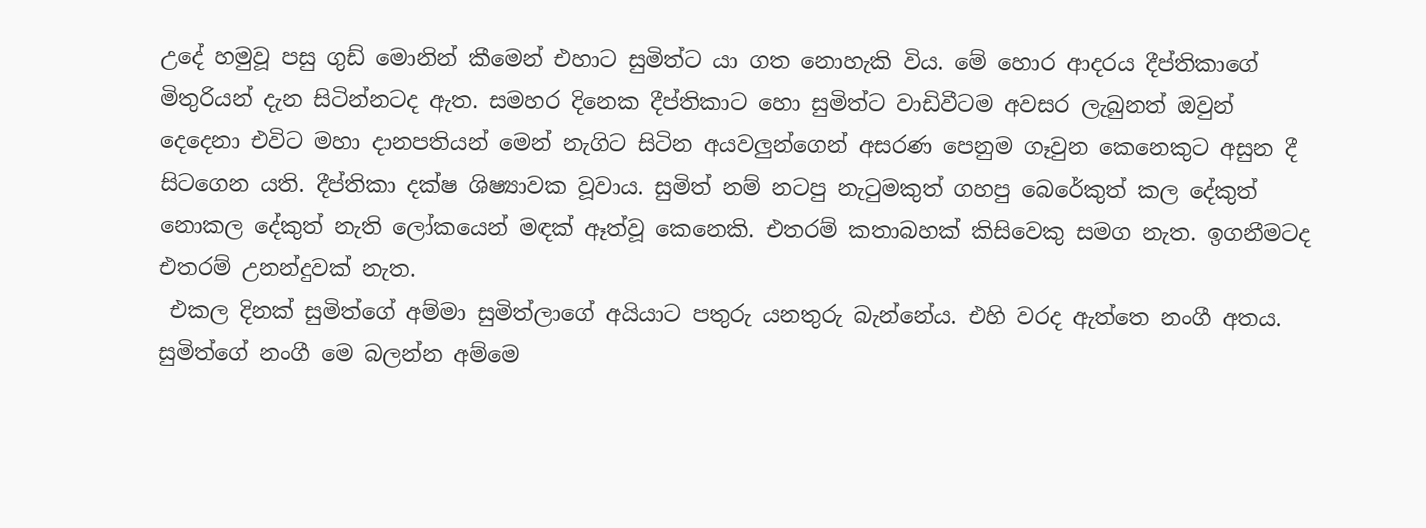උදේ හමුවූ පසු ගුඩ් මොනින් කීමෙන් එහාට සුමිත්ට යා ගත නොහැකි විය. මේ හොර ආදරය දීප්තිකාගේ මිතුරියන් දැන සිටින්නටද ඇත. සමහර දිනෙක දීප්තිකාට හො සුමිත්ට වාඩිවීටම අවසර ලැබුනත් ඔවුන් දෙදෙනා එවිට මහා දානපතියන් මෙන් නැගිට සිටින අයවලුන්ගෙන් අසරණ පෙනුම ගෑවුන කෙනෙකුට අසුන දී සිටගෙන යති. දීප්තිකා දක්ෂ ශිෂ්‍යාවක වූවාය. සුමිත් නම් නටපු නැටුමකුත් ගහපු බෙරේකුත් කල දේකුත් නොකල දේකුත් නැති ලෝකයෙන් මඳක් ඈත්වූ කෙනෙකි. එතරම් කතාබහක් කිසිවෙකු සමග නැත. ඉගනීමටද එතරම් උනන්දුවක් නැත.
 එකල දිනක් සුමිත්ගේ අම්මා සුමිත්ලාගේ අයියාට පතුරු යනතුරු බැන්නේය. එහි වරද ඇත්තෙ නංගී අතය. සුමිත්ගේ නංගී මෙ බලන්න අම්මෙ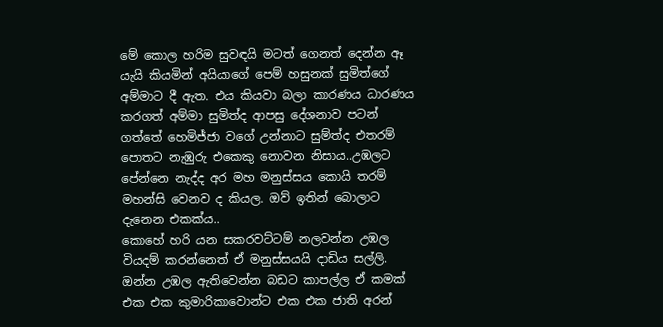මේ කොල හරිම සුවඳයි මටත් ගෙනත් දෙන්න ඈ යැයි කියමින් අයියාගේ පෙම් හසුනක් සුමිත්ගේ අම්මාට දී ඇත. එය කියවා බලා කාරණය ධාරණය කරගත් අම්මා සුමිත්ද ආපසු දේශනාව පටන් ගත්තේ හෙමිජ්ජා වගේ උන්නාට සුම්ත්ද එතරම් පොතට නැඹුරු එකෙකු නොවන නිසාය..උඹලට පේන්නෙ නැද්ද අර මහ මනුස්සය කොයි තරම් මහන්සි වෙනව ද කියල. ඔව් ඉතින් බොලාට දැනෙන එකක්ය..
කොහේ හරි යන සකරවට්ටම් නලවන්න උඹල වියදම් කරන්නෙත් ඒ මනුස්සයයි දාඩිය සල්ලි. ඔන්න උඹල ඇතිවෙන්න බඩට කාපල්ල ඒ කමක් එක එක කුමාරිකාවොන්ට එක එක ජාති අරන්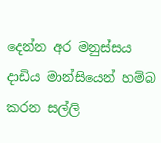දෙන්න අර මනුස්සය දාඩිය මාන්සියෙන් හම්බ කරන සල්ලි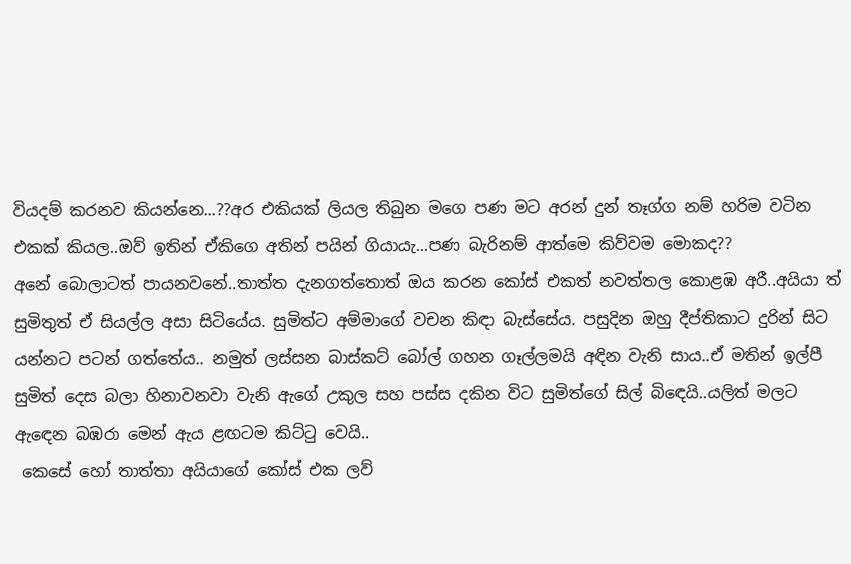වියදම් කරනව කියන්නෙ...??අර එකියක් ලියල තිබුන මගෙ පණ මට අරන් දුන් තෑග්ග නම් හරිම වටින එකක් කියල..ඔව් ඉතින් ඒකිගෙ අතින් පයින් ගියායැ...පණ බැරිනම් ආත්මෙ කිව්වම මොකද??
අනේ බොලාටත් පායනවනේ..තාත්ත දැනගත්තොත් ඔය කරන කෝස් එකත් නවත්තල කොළඹ අරී..අයියා ත් සුමිතුත් ඒ සියල්ල අසා සිටියේය. සුමිත්ට අම්මාගේ වචන කිඳා බැස්සේය. පසුදින ඔහු දීප්තිකාට දුරින් සිට යන්නට පටන් ගත්තේය.. නමුත් ලස්සන බාස්කට් බෝල් ගහන ගෑල්ලමයි අඳින වැනි සාය..ඒ මතින් ඉල්පී සුමිත් දෙස බලා හිනාවනවා වැනි ඇගේ උකුල සහ පස්ස දකින විට සුමිත්ගේ සිල් බිඳෙයි..යලිත් මලට ඇඳෙන බඹරා මෙන් ඇය ළඟටම කිට්ටු වෙයි..
 කෙසේ හෝ තාත්තා අයියාගේ කෝස් එක ලව්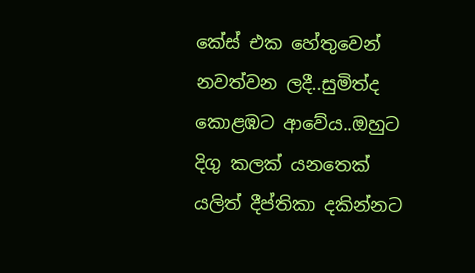කේස් එක හේතුවෙන් නවත්වන ලදී..සුමිත්ද කොළඹට ආවේය..ඔහුට දිගු කලක් යනතෙක් යලිත් දීප්තිකා දකින්නට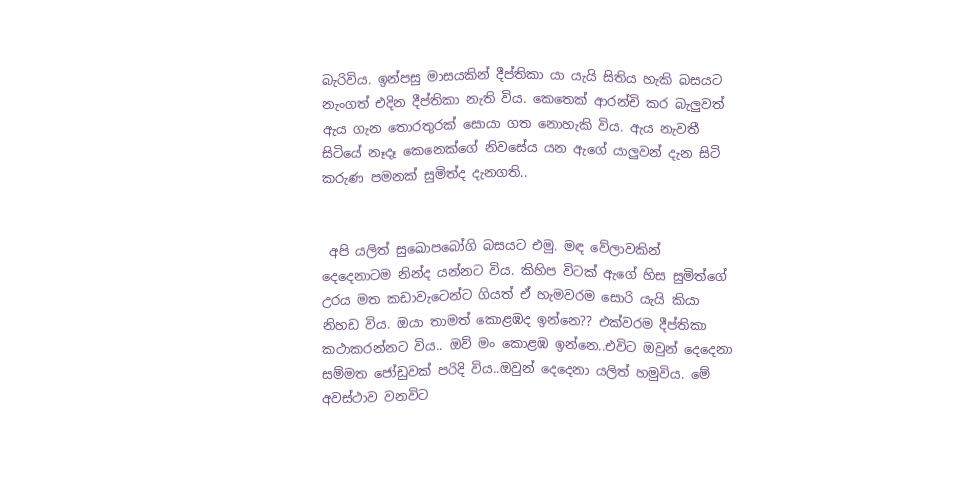බැරිවිය. ඉන්පසු මාසයකින් දීප්තිකා යා යැයි සිතිය හැකි බසයට නැංගත් එදින දීප්තිකා නැති විය. කෙතෙක් ආරන්චි කර බැලුවත් ඇය ගැන තොරතුරක් සොයා ගත නොහැකි විය. ඇය නැවතී සිටියේ නෑදෑ කෙනෙක්ගේ නිවසේය යන ඇගේ යාලුවන් දැන සිටි කරුණ පමනක් සුමිත්ද දැනගති..


 අපි යලිත් සුඛොපබෝගි බසයට එමු. මඳ වේලාවකින් දෙදෙනාටම නින්ද යන්නට විය. කිහිප විටක් ඇගේ හිස සුමිත්ගේ උරය මත කඩාවැටෙන්ට ගියත් ඒ හැමවරම සොරි යැයි කියා නිහඩ විය. ඔයා තාමත් කොළඹද ඉන්නෙ?? එක්වරම දීප්තිකා කථාකරන්නට විය.. ඔව් මං කොළඹ ඉන්නෙ..එවිට ඔවුන් දෙදෙනා සම්මත ජෝඩුවක් පරිදි විය..ඔවුන් දෙදෙනා යලිත් හමුවිය. මේ අවස්ථාව වනවිට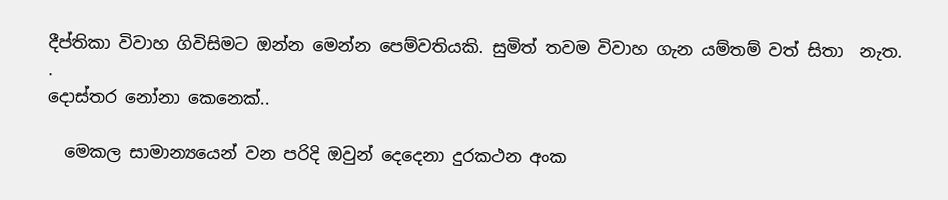දීප්තිකා විවාහ ගිවිසිමට ඔන්න මෙන්න පෙම්වතියකි. සුමිත් තවම විවාහ ගැන යම්තම් වත් සිතා  නැත.
.
දොස්තර නෝනා කෙනෙක්..

  මෙකල සාමාන්‍යයෙන් වන පරිදි ඔවුන් දෙදෙනා දුරකථන අංක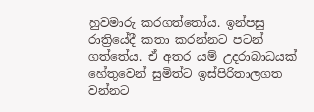හුවමාරු කරගත්තෝය. ඉන්පසු රාත්‍රියේදී කතා කරන්නට පටන් ගත්තේය. ඒ අතර යම් උදරාබාධයක් හේතුවෙන් සුමිත්ට ඉස්පිරිතාලගත වන්නට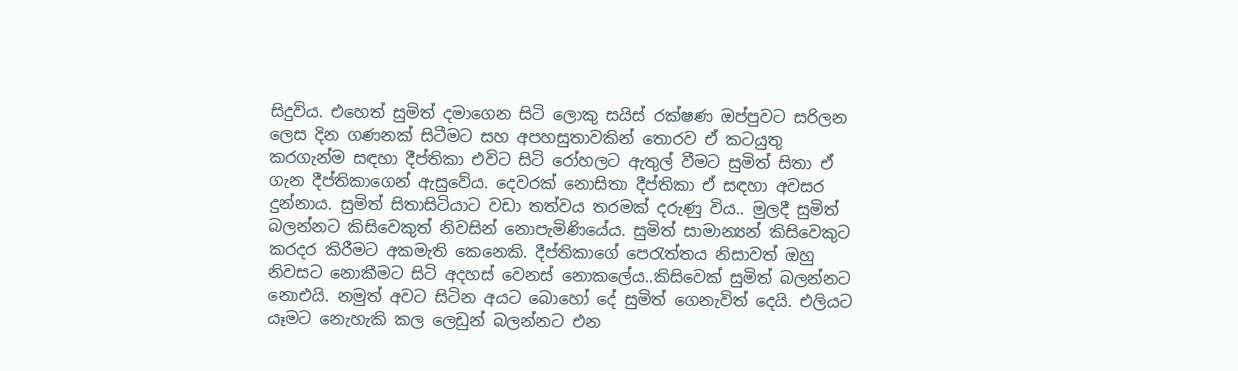සිදුවිය. එහෙත් සුමිත් දමාගෙන සිටි ලොකු සයිස් රක්ෂණ ඔප්පුවට සරිලන ලෙස දින ගණනක් සිටීමට සහ අපහසුතාවකින් තොරව ඒ කටයුතු කරගැන්ම සඳහා දීප්තිකා එවිට සිටි රෝහලට ඇතුල් වීමට සුමිත් සිතා ඒ ගැන දීප්තිකාගෙන් ඇසුවේය. දෙවරක් නොසිතා දීප්තිකා ඒ සඳහා අවසර දුන්නාය. සුමිත් සිතාසිටියාට වඩා තත්වය තරමක් දරුණු විය.. මුලදී සුමිත් බලන්නට කිසිවෙකුත් නිවසින් නොපැමිණියේය. සුමිත් සාමාන්‍යන් කිසිවෙකුට කරදර කිරීමට අකමැති කෙනෙකි. දීප්තිකාගේ පෙරැත්තය නිසාවත් ඔහු නිවසට නොකීමට සිටි අදහස් වෙනස් නොකලේය..කිසිවෙක් සුමිත් බලන්නට නොඑයි. නමුත් අවට සිටින අයට බොහෝ දේ සුමිත් ගෙනැවිත් දෙයි. එලියට යෑමට නෙැහැකි කල ලෙඩුන් බලන්නට එන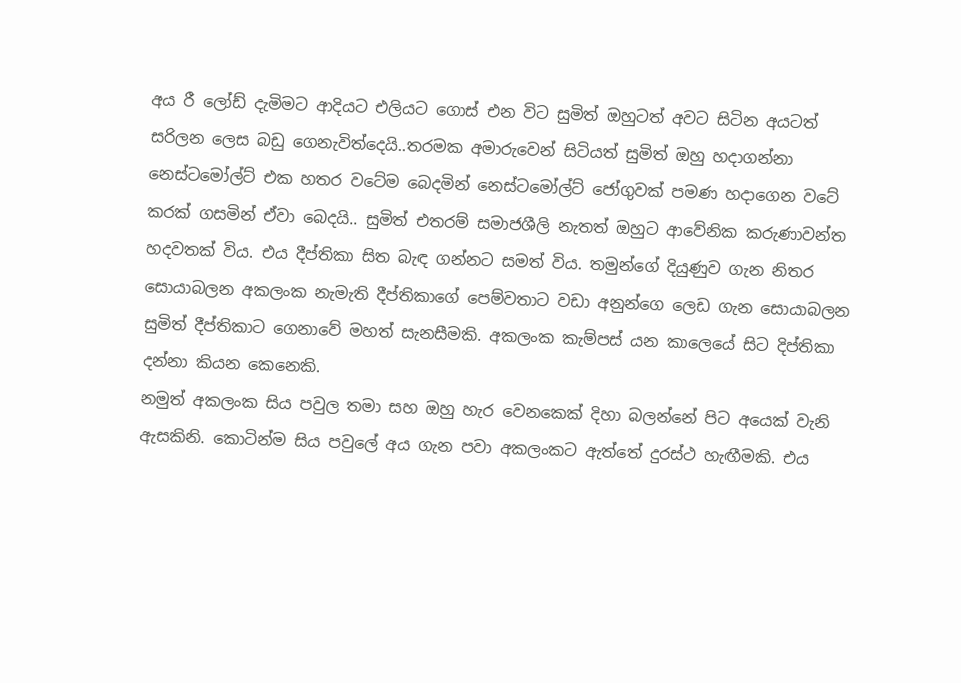අය රී ලෝඩ් දැමිමට ආදියට එලියට ගොස් එන විට සුමිත් ඔහුටත් අවට සිටින අයටත් සරිලන ලෙස බඩු ගෙනැවිත්දෙයි..තරමක අමාරුවෙන් සිටියත් සුමිත් ඔහු හදාගන්නා නෙස්ටමෝල්ට් එක හතර වටේම බෙදමින් නෙස්ටමෝල්ට් ජෝගුවක් පමණ හදාගෙන වටේ කරක් ගසමින් ඒවා බෙදයි.. සුමිත් එතරම් සමාජශීලි නැතත් ඔහුට ආවේනික කරුණාවන්ත හදවතක් විය. එය දීප්තිකා සිත බැඳ ගන්නට සමත් විය. තමුන්ගේ දියුණුව ගැන නිතර සොයාබලන අකලංක නැමැති දීප්තිකාගේ පෙම්වතාට වඩා අනුන්ගෙ ලෙඩ ගැන සොයාබලන සුමිත් දීප්තිකාට ගෙනාවේ මහත් සැනසීමකි. අකලංක කැම්පස් යන කාලෙයේ සිට දිප්තිකා දන්නා කියන කෙනෙකි.
නමුත් අකලංක සිය පවුල තමා සහ ඔහු හැර වෙනකෙක් දිහා බලන්නේ පිට අයෙක් වැනි ඇසකිනි. කොටින්ම සිය පවුලේ අය ගැන පවා අකලංකට ඇත්තේ දුරස්ථ හැඟීමකි. එය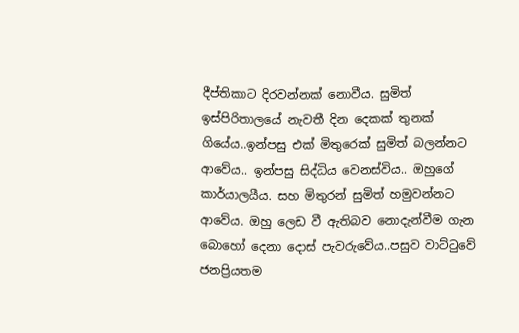දීප්තිකාට දිරවන්නක් නොවීය. සුමිත් ඉස්පිරිතාලයේ නැවතී දින දෙකක් තුනක් ගියේය..ඉන්පසු එක් මිතුරෙක් සුමිත් බලන්නට ආවේය.. ඉන්පසු සිද්ධිය වෙනස්විය.. ඔහුගේ කාර්යාලයීය. සහ මිතුරන් සුමිත් හමුවන්නට ආවේය. ඔහු ලෙඩ වී ඇතිබව නොදැන්වීම ගැන බොහෝ දෙනා දොස් පැවරුවේය..පසුව වාට්ටුවේ ජනප්‍රියතම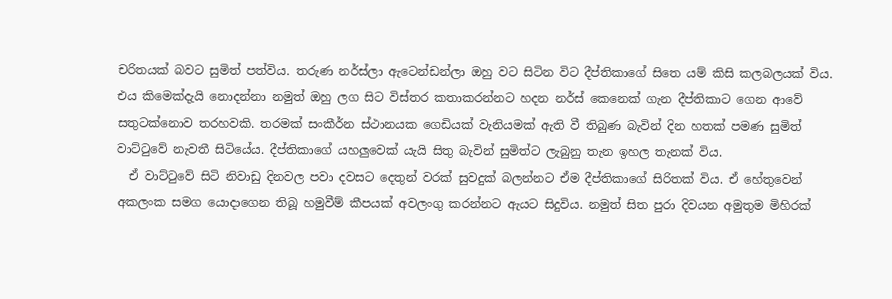චරිතයක් බවට සුමිත් පත්විය. තරුණ නර්ස්ලා ඇටෙන්ඩන්ලා ඔහු වට සිටින විට දීප්තිකාගේ සිතෙ යම් කිසි කලබලයක් විය. එය කිමෙක්දැයි නොදන්නා නමුත් ඔහු ලග සිට විස්තර කතාකරන්නට හදන නර්ස් කෙනෙක් ගැන දීප්තිකාට ගෙන ආවේ සතුටක්නොව තරහවකි. තරමක් සංකීර්න ස්ථානයක ගෙඩියක් වැනියමක් ඇති වී තිබුණ බැවින් දින හතක් පමණ සුමිත් වාට්ටුවේ නැවතී සිටියේය. දීප්තිකාගේ යහලුවෙක් යැයි සිතු බැවින් සුමිත්ට ලැබුනු තැන ඉහල තැනක් විය.
  ඒ වාට්ටුවේ සිටි නිවාඩු දිනවල පවා දවසට දෙතුන් වරක් සුවදුක් බලන්නට ඒම දීප්තිකාගේ සිරිතක් විය. ඒ හේතුවෙන් අකලංක සමග යොදාගෙන තිබූ හමුවීම් කීපයක් අවලංගු කරන්නට ඇයට සිදුවිය. නමුත් සිත පුරා දිවයන අමුතුම මිහිරක්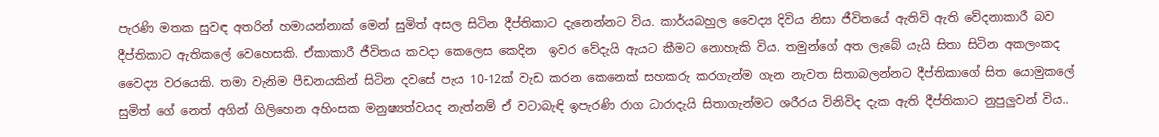පැරණි මතක සුවඳ අතරින් හමායන්නාක් මෙන් සුමිත් අසල සිටින දීප්තිකාට දැනෙන්නට විය. කාර්යබහුල වෛද්‍ය දිවිය නිසා ජීවිතයේ ඇතිවි ඇති වේදනාකාරී බව දීප්තිකාට ඇතිකලේ වෙහෙසකි. ඒකාකාරී ජීවිතය කවදා කෙලෙස කෙදින  ඉවර වේදැයි ඇයට කීමට නොහැකි විය. තමුන්ගේ අත ලැබේ යැයි සිතා සිටින අකලංකද වෛද්‍ය වරයෙකි. තමා වැනිම පීඩනයකින් සිටින දවසේ පැය 10-12ක් වැඩ කරන කෙනෙක් සහකරු කරගැන්ම ගැන නැවත සිතාබලන්නට දීප්තිකාගේ සිත යොමුකලේ සුමිත් ගේ නෙත් අගින් ගිලිහෙන අහිංසක මනුෂ්‍යත්වයද නැත්නම් ඒ වටාබැඳි ඉපැරණි රාග ධාරාදැයි සිතාගැන්මට ශරීරය විනිවිද දැක ඇති දීප්තිකාට නුපුලුවන් විය..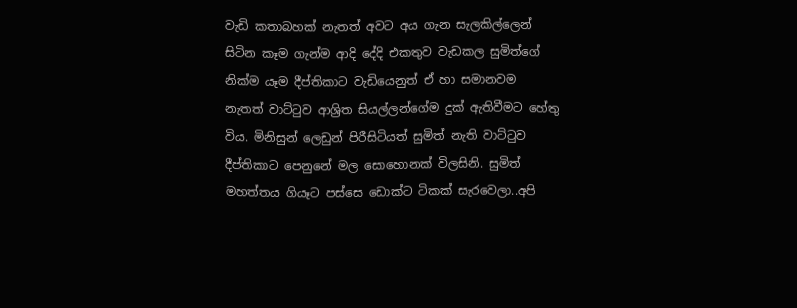වැඩි කතාබහක් නැතත් අවට අය ගැන සැලකිල්ලෙන් සිටින කෑම ගැන්ම ආදි දේදි එකතුව වැඩකල සුමිත්ගේ නික්ම යෑම දීප්තිකාට වැඩියෙනුත් ඒ හා සමානවම නැතත් වාට්ටුව ආශ්‍රිත සියල්ලන්ගේම දුක් ඇතිවීමට හේතු විය. මිනිසුන් ලෙඩුන් පිරීසිටියත් සුමිත් නැති වාට්ටුව දීප්තිකාට පෙනුනේ මල සොහොනක් විලසිනි. සුමිත් මහත්තය ගියෑට පස්සෙ ඩොක්ට ටිකක් සැරවෙලා..අපි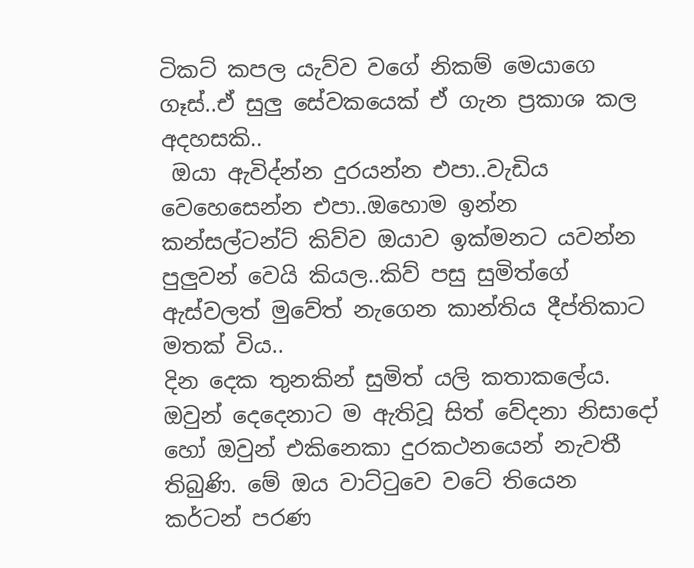ටිකට් කපල යැව්ව වගේ නිකම් මෙයාගෙ ගෑස්..ඒ සුලු සේවකයෙක් ඒ ගැන ප්‍රකාශ කල අදහසකි..
 ඔයා ඇවිද්න්න දුරයන්න එපා..වැඩිය වෙහෙසෙන්න එපා..ඔහොම ඉන්න කන්සල්ටන්ට් කිව්ව ඔයාව ඉක්මනට යවන්න පුලුවන් වෙයි කියල..කිව් පසු සුමිත්ගේ ඇස්වලත් මුවේත් නැගෙන කාන්තිය දීප්තිකාට මතක් විය..
දින දෙක තුනකින් සුමිත් යලි කතාකලේය. ඔවුන් දෙදෙනාට ම ඇතිවූ සිත් වේදනා නිසාදෝ හෝ ඔවුන් එකිනෙකා දුරකථනයෙන් නැවතී තිබුණි. මේ ඔය වාට්ටුවෙ වටේ තියෙන කර්ටන් පරණ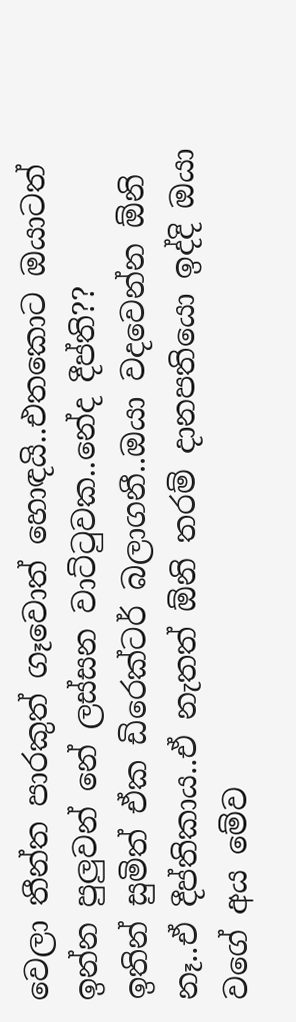වෙලා තීන්ත පාරකුත් ගෑවොත් හොඳයි..එතකොට ඔයාටත් ඉන්න පුලුවන් නේ ලස්සන වාට්ටුවක..නේද දීප්ති??
ඉතින් සුමිත් ඒක ඩිරෙක්ටර් බලාගනී..ඔයා වදවෙන්න ඕනි නෑ..ඒ දීප්තිකාය..ඒ නැතත් ඕනි තරම් දානපතියො ඉද්දි ඔයා වගේ අය මේව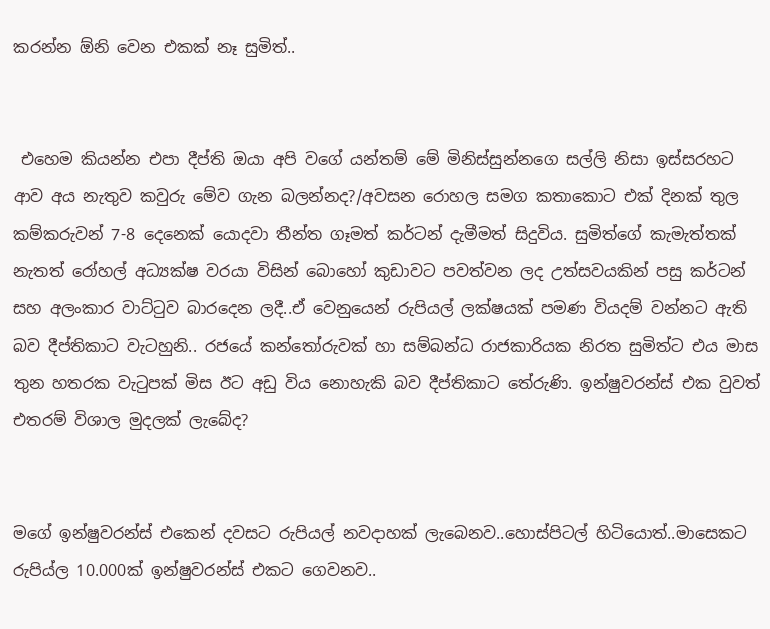කරන්න ඕනි වෙන එකක් නෑ සුමිත්..


 එහෙම කියන්න එපා දීප්ති ඔයා අපි වගේ යන්තම් මේ මිනිස්සුන්නගෙ සල්ලි නිසා ඉස්සරහට ආව අය නැතුව කවුරු මේව ගැන බලන්නද?/අවසන රොහල සමග කතාකොට එක් දිනක් තුල කම්කරුවන් 7-8 දෙනෙක් යොදවා තීන්ත ගෑමත් කර්ටන් දැමීමත් සිදුවිය. සුමිත්ගේ කැමැත්තක් නැතත් රෝහල් අධ්‍යක්ෂ වරයා විසින් බොහෝ කුඩාවට පවත්වන ලද උත්සවයකින් පසු කර්ටන් සහ අලංකාර වාට්ටුව බාරදෙන ලදී..ඒ වෙනුයෙන් රුපියල් ලක්ෂයක් පමණ වියදම් වන්නට ඇති බව දීප්තිකාට වැටහුනි.. රජයේ කන්තෝරුවක් හා සම්බන්ධ රාජකාරියක නිරත සුමිත්ට එය මාස තුන හතරක වැටුපක් මිස ඊට අඩු විය නොහැකි බව දීප්තිකාට තේරුණි. ඉන්ෂුවරන්ස් එක වුවත් එතරම් විශාල මුදලක් ලැබේද?


මගේ ඉන්ෂුවරන්ස් එකෙන් දවසට රුපියල් නවදාහක් ලැබෙනව..හොස්පිටල් හිටියොත්..මාසෙකට රුපිය්ල 10.000ක් ඉන්ෂුවරන්ස් එකට ගෙවනව..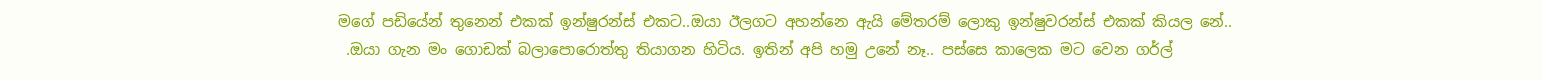මගේ පඩියේන් තුනෙන් එකක් ඉන්ෂුරන්ස් එකට..ඔයා ඊලගට අහන්නෙ ඇයි මේතරම් ලොකු ඉන්ෂුවරන්ස් එකක් කියල නේ..
 .ඔයා ගැන මං ගොඩක් බලාපොරොත්තු තියාගන හිටිය. ඉතින් අපි හමු උනේ නෑ.. පස්සෙ කාලෙක මට වෙන ගර්ල්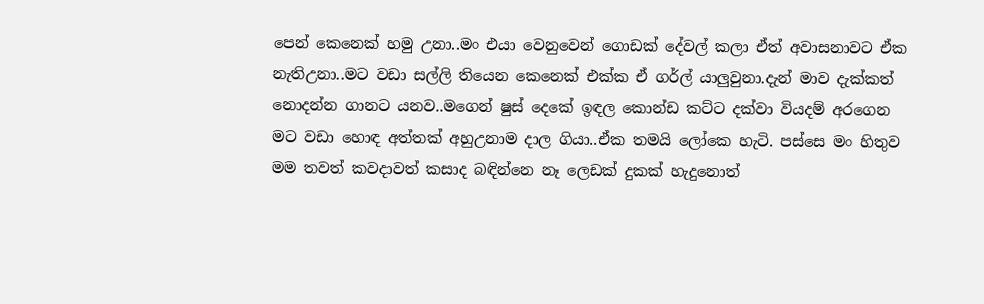පෙන් කෙනෙක් හමු උනා..මං එයා වෙනුවෙන් ගොඩක් දේවල් කලා ඒත් අවාසනාවට ඒක නැතිඋනා..මට වඩා සල්ලි තියෙන කෙනෙක් එක්ක ඒ ගර්ල් යාලුවුනා.දැන් මාව දැක්කත් නොදන්න ගානට යනව..මගෙන් ෂුස් දෙකේ ඉඳල කොන්ඩ කට්ට දක්වා වියදම් අරගෙන මට වඩා හොඳ අත්තක් අහුඋනාම දාල ගියා..ඒක තමයි ලෝකෙ හැටි. පස්සෙ මං හිතුව මම තවත් කවදාවත් කසාද බඳින්නෙ නෑ ලෙඩක් දුකක් හැදුනොත්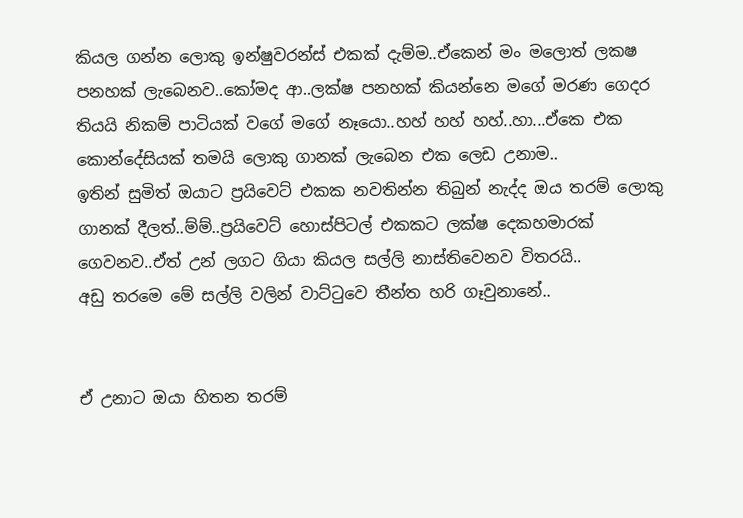කියල ගන්න ලොකු ඉන්ෂුවරන්ස් එකක් දැම්ම..ඒකෙන් මං මලොත් ලකෂ පනහක් ලැබෙනව..කෝමද ආ..ලක්ෂ පනහක් කියන්නෙ මගේ මරණ ගෙදර තියයි නිකම් පාටියක් වගේ මගේ නෑයො..හහ් හහ් හහ්..හා...ඒකෙ එක කොන්දේසියක් තමයි ලොකු ගානක් ලැබෙන එක ලෙඩ උනාම..
ඉතින් සුමිත් ඔයාට ප්‍රයිවෙට් එකක නවතින්න තිබුන් නැද්ද ඔය තරම් ලොකු ගානක් දීලත්..ම්ම්..ප්‍රයිවෙට් හොස්පිටල් එකකට ලක්ෂ දෙකහමාරක් ගෙවනව..ඒත් උන් ලගට ගියා කියල සල්ලි නාස්තිවෙනව විතරයි..
අඩු තරමෙ මේ සල්ලි වලින් වාට්ටුවෙ තීන්ත හරි ගෑවුනානේ..


ඒ උනාට ඔයා හිතන තරම්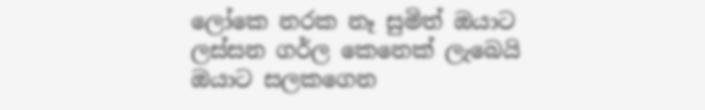ලෝකෙ නරක නෑ සුමිත් ඔයාට ලස්සන ගර්ල කෙනෙක් ලැබෙයි ඔයාට සලකගෙන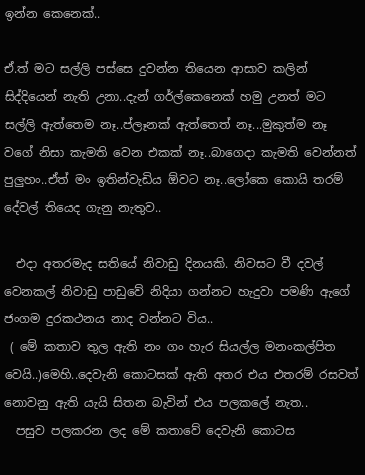ඉන්න කෙනෙක්..

ඒ.ත් මට සල්ලි පස්සෙ දුවන්න තියෙන ආසාව කලින් සිද්දියෙන් නැති උනා..දැන් ගර්ල්කෙනෙක් හමු උනත් මට සල්ලි ඇත්තෙම නෑ..ප්ලෑනක් ඇත්තෙත් නෑ...මුකුත්ම නෑ වගේ නිසා කැමති වෙන එකක් නෑ..බාගෙදා කැමති වෙන්නත් පුලුහං..ඒත් මං ඉතින්වැඩිය ඕවට නෑ..ලෝකෙ කොයි තරම් දේවල් තියෙද ගැනු නැතුව..

  එදා අතරමැද සතියේ නිවාඩු දිනයකි. නිවසට වී දවල් වෙනකල් නිවාඩු පාඩුවේ නිදියා ගන්නට හැදුවා පමණි ඇගේ ජංගම දුරකථනය නාද වන්නට විය..
 ( මේ කතාව තුල ඇති නං ගං හැර සියල්ල මනංකල්පිත වෙයි..)මෙහි..දෙවැනි කොටසක් ඇති අතර එය එතරම් රසවත් නොවනු ඇති යැයි සිතන බැවින් එය පලකලේ නැත..
  පසුව පලකරන ලද මේ කතාවේ දෙවැනි කොටස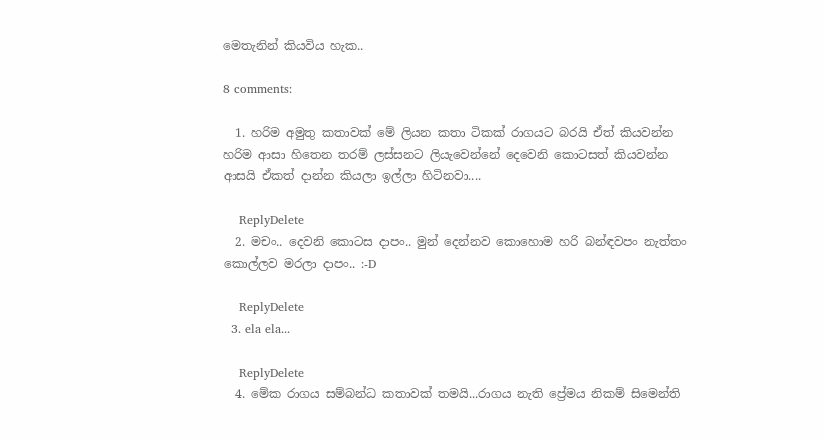මෙතැනින් කියවිය හැක..

8 comments:

  1. හරිම අමුතු කතාවක් මේ ලියන කතා ටිකක් රාගයට බරයි ඒත් කියවන්න හරිම ආසා හිතෙන තරම් ලස්සනට ලියැවෙන්නේ දෙවෙනි කොටසත් කියවන්න ආසයි ඒකත් දාන්න කියලා ඉල්ලා හිටිනවා....

    ReplyDelete
  2. මචං.. දෙවනි කොටස දාපං.. මුන් දෙන්නව කොහොම හරි බන්ඳවපං නැත්තං කොල්ලව මරලා දාපං.. :-D

    ReplyDelete
  3. ela ela...

    ReplyDelete
  4. මේක රාගය සම්බන්ධ කතාවක් තමයි...රාගය නැති ප්‍රේමය නිකම් සිමෙන්ති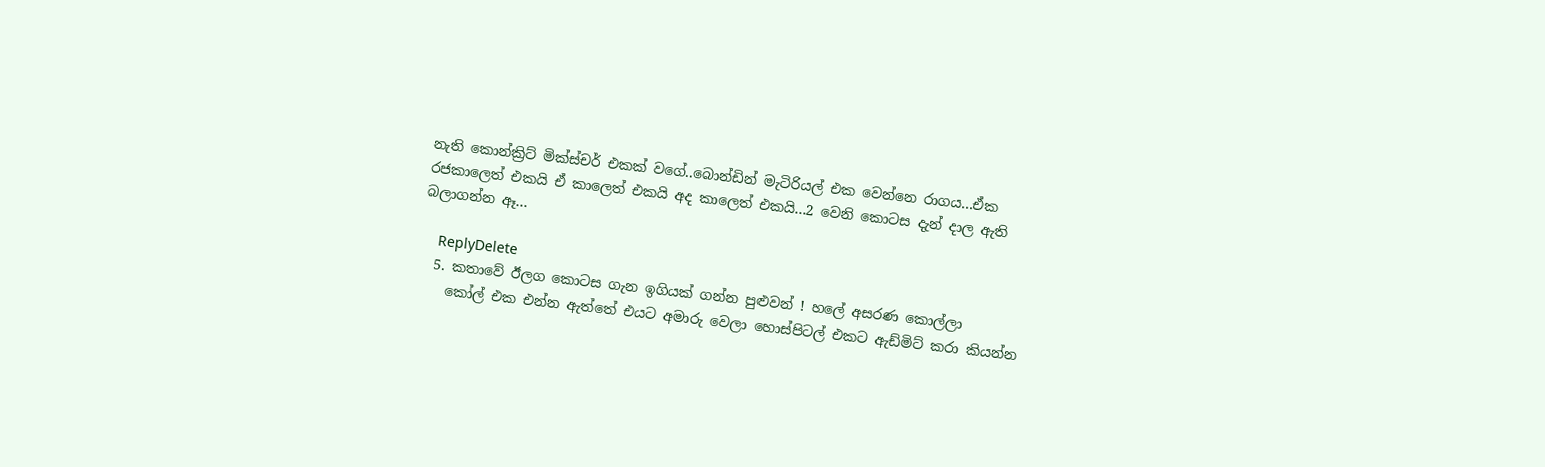නැති කොන්ක්‍රිට් මික්ස්චර් එකක් වගේ..බොන්ඩින් මැටිරියල් එක වෙන්නෙ රාගය...ඒක රජකාලෙත් එකයි ඒ කාලෙත් එකයි අද කාලෙත් එකයි...2 වෙනි කොටස දැන් දාල ඇති බලාගන්න ඈ...

    ReplyDelete
  5. කතාවේ ඊලග කොටස ගැන ඉගියක් ගන්න පුළුවන් ! හලේ අසරණ කොල්ලා
    කෝල් එක එන්න ඇත්තේ එයට අමාරු වෙලා හොස්පිටල් එකට ඇඩ්මිට් කරා කියන්න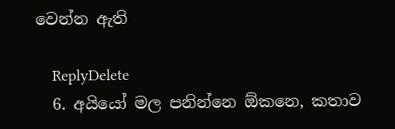වෙන්න ඇති

    ReplyDelete
  6. අයියෝ මල පනින්නෙ ඕකනෙ, කතාව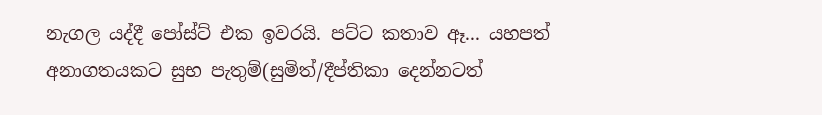නැගල යද්දී පෝස්ට් එක ඉවරයි. පට්ට කතාව ඈ... යහපත් අනාගතයකට සුභ පැතුම්(සුමිත්/දීප්තිකා දෙන්නටත්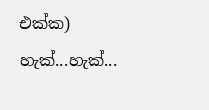එක්ක) හැක්...හැක්...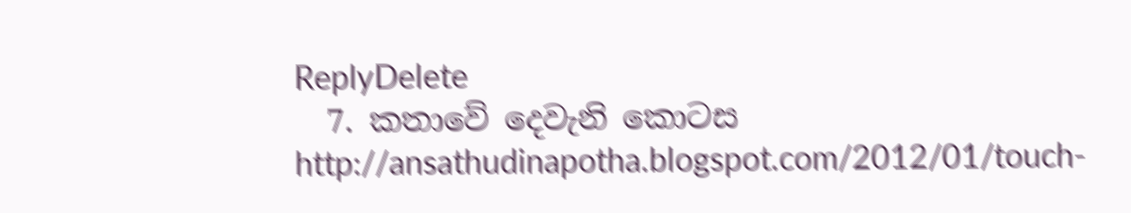ReplyDelete
  7. කතාවේ දෙවැනි කොටස http://ansathudinapotha.blogspot.com/2012/01/touch-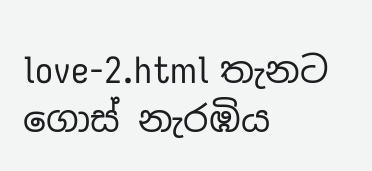love-2.html තැනට ගොස් නැරඹිය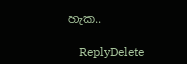හැක..

    ReplyDelete